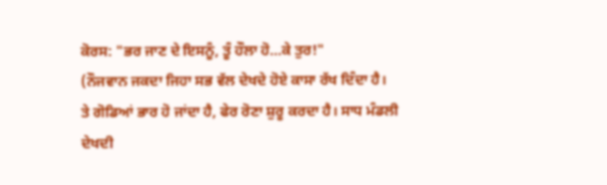ਕੋਰਸ: "ਭਰ ਜਾਣ ਦੇ ਇਸਨੂੰ, ਤੂੰ ਹੌਲਾ ਹੋ...ਕੇ ਤੁਰ!"
(ਨੌਜਵਾਨ ਜਕਦਾ ਜਿਹਾ ਸਭ ਵੱਲ ਦੇਖਦੇ ਹੋਏ ਕਾਸਾ ਰੱਖ ਦਿੰਦਾ ਹੈ।
ਤੇ ਗੋਡਿਆਂ ਭਾਰ ਹੋ ਜਾਂਦਾ ਹੈ, ਫੇਰ ਰੋਣਾ ਸ਼ੁਰੂ ਕਰਦਾ ਹੈ। ਸਾਧ ਮੰਡਲੀ
ਦੇਖਦੀ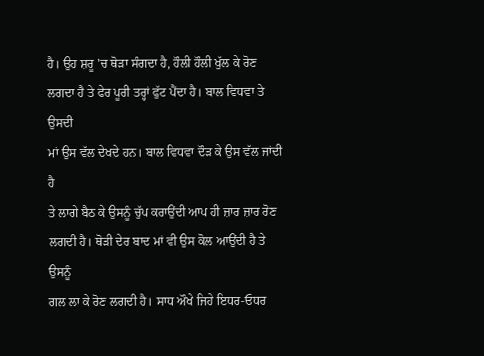ਹੈ। ਉਹ ਸ਼ਰੂ 'ਚ ਥੋੜਾ ਸੰਗਦਾ ਹੈ, ਹੌਲੀ ਹੌਲੀ ਖੁੱਲ ਕੇ ਰੋਣ
ਲਗਦਾ ਹੈ ਤੇ ਫੇਰ ਪੂਰੀ ਤਰ੍ਹਾਂ ਫੁੱਟ ਪੈਂਦਾ ਹੈ। ਬਾਲ ਵਿਧਵਾ ਤੇ ਉਸਦੀ
ਮਾਂ ਉਸ ਵੱਲ ਦੇਖਦੇ ਹਨ। ਬਾਲ ਵਿਧਵਾ ਦੌੜ ਕੇ ਉਸ ਵੱਲ ਜਾਂਦੀ ਹੈ
ਤੇ ਲਾਗੇ ਬੈਠ ਕੇ ਉਸਨੂੰ ਚੁੱਪ ਕਰਾਉਂਦੀ ਆਪ ਹੀ ਜ਼ਾਰ ਜ਼ਾਰ ਰੋਣ
ਲਗਦੀ ਹੈ। ਥੋੜੀ ਦੇਰ ਬਾਦ ਮਾਂ ਵੀ ਉਸ ਕੋਲ ਆਉਂਦੀ ਹੈ ਤੇ ਉਸਨੂੰ
ਗਲ ਲਾ ਕੇ ਰੋਣ ਲਗਦੀ ਹੈ। ਸਾਧ ਔਖੇ ਜਿਹੇ ਇਧਰ-ਓਧਰ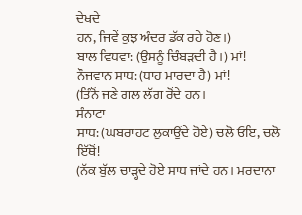ਦੇਖਦੇ
ਹਨ, ਜਿਵੇਂ ਕੁਝ ਅੰਦਰ ਡੱਕ ਰਹੇ ਹੋਣ।)
ਬਾਲ ਵਿਧਵਾ: (ਉਸਨੂੰ ਚਿੰਬੜਦੀ ਹੈ।) ਮਾਂ!
ਨੌਜਵਾਨ ਸਾਧ: (ਧਾਹ ਮਾਰਦਾ ਹੈ) ਮਾਂ!
(ਤਿੰਨੋਂ ਜਣੇ ਗਲ ਲੱਗ ਰੋਂਦੇ ਹਨ।
ਸੰਨਾਟਾ
ਸਾਧ: (ਘਬਰਾਹਟ ਲੁਕਾਉਂਦੇ ਹੋਏ) ਚਲੋ ਓਇ, ਚਲੋ ਇੱਥੋਂ!
(ਨੱਕ ਬੁੱਲ ਚਾੜ੍ਹਦੇ ਹੋਏ ਸਾਧ ਜਾਂਦੇ ਹਨ। ਮਰਦਾਨਾ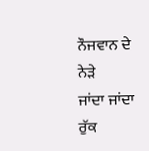ਨੌਜਵਾਨ ਦੇ ਨੇੜੇ
ਜਾਂਦਾ ਜਾਂਦਾ ਰੁੱਕ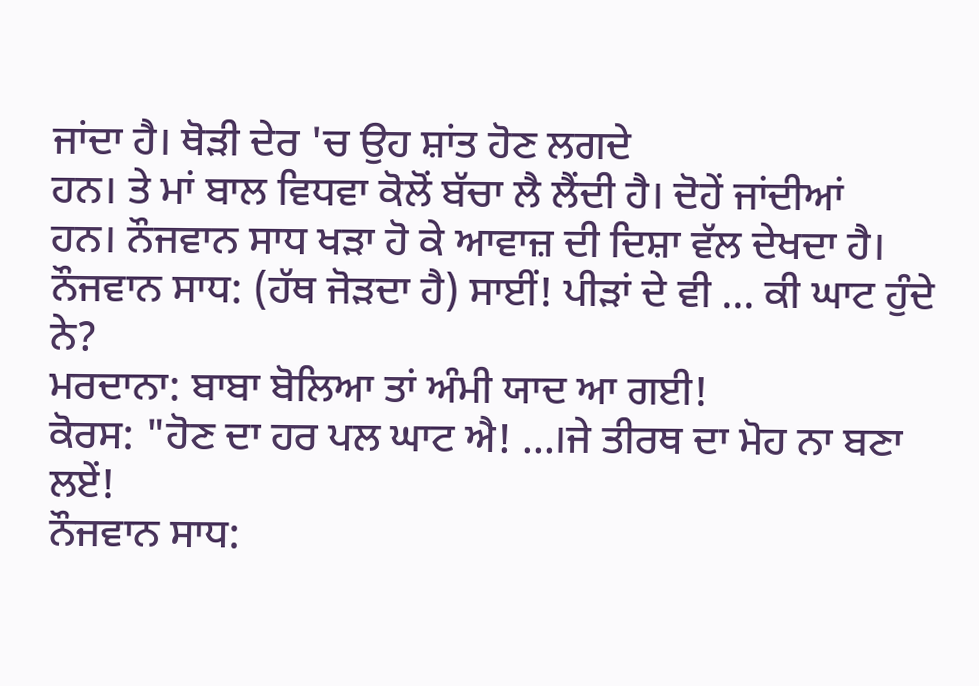ਜਾਂਦਾ ਹੈ। ਥੋੜੀ ਦੇਰ 'ਚ ਉਹ ਸ਼ਾਂਤ ਹੋਣ ਲਗਦੇ
ਹਨ। ਤੇ ਮਾਂ ਬਾਲ ਵਿਧਵਾ ਕੋਲੋਂ ਬੱਚਾ ਲੈ ਲੈਂਦੀ ਹੈ। ਦੋਹੇਂ ਜਾਂਦੀਆਂ
ਹਨ। ਨੌਜਵਾਨ ਸਾਧ ਖੜਾ ਹੋ ਕੇ ਆਵਾਜ਼ ਦੀ ਦਿਸ਼ਾ ਵੱਲ ਦੇਖਦਾ ਹੈ।
ਨੌਜਵਾਨ ਸਾਧ: (ਹੱਥ ਜੋੜਦਾ ਹੈ) ਸਾਈਂ! ਪੀੜਾਂ ਦੇ ਵੀ ... ਕੀ ਘਾਟ ਹੁੰਦੇ ਨੇ?
ਮਰਦਾਨਾ: ਬਾਬਾ ਬੋਲਿਆ ਤਾਂ ਅੰਮੀ ਯਾਦ ਆ ਗਈ!
ਕੋਰਸ: "ਹੋਣ ਦਾ ਹਰ ਪਲ ਘਾਟ ਐ! ...।ਜੇ ਤੀਰਥ ਦਾ ਮੋਹ ਨਾ ਬਣਾ ਲਏਂ!
ਨੌਜਵਾਨ ਸਾਧ: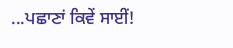...ਪਛਾਣਾਂ ਕਿਵੇਂ ਸਾਈਂ!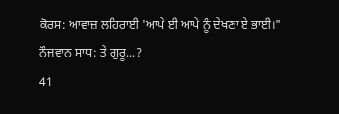ਕੋਰਸ: ਆਵਾਜ਼ ਲਹਿਰਾਈ 'ਆਪੇ ਈ ਆਪੇ ਨੂੰ ਦੇਖਣਾ ਏ ਭਾਈ।"
ਨੌਜਵਾਨ ਸਾਧ: ਤੇ ਗੁਰੂ...?
41